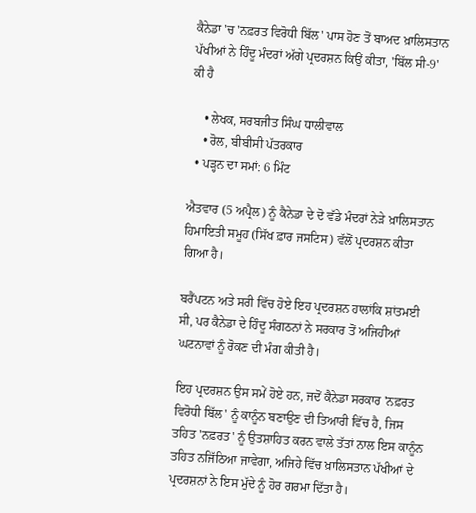ਕੈਨੇਡਾ 'ਚ 'ਨਫ਼ਰਤ ਵਿਰੋਧੀ ਬਿੱਲ' ਪਾਸ ਹੋਣ ਤੋਂ ਬਾਅਦ ਖ਼ਾਲਿਸਤਾਨ ਪੱਖੀਆਂ ਨੇ ਹਿੰਦੂ ਮੰਦਰਾਂ ਅੱਗੇ ਪ੍ਰਦਰਸ਼ਨ ਕਿਉਂ ਕੀਤਾ, 'ਬਿੱਲ ਸੀ-9' ਕੀ ਹੈ

    • ਲੇਖਕ, ਸਰਬਜੀਤ ਸਿੰਘ ਧਾਲੀਵਾਲ
    • ਰੋਲ, ਬੀਬੀਸੀ ਪੱਤਰਕਾਰ
  • ਪੜ੍ਹਨ ਦਾ ਸਮਾਂ: 6 ਮਿੰਟ

ਐਤਵਾਰ (5 ਅਪ੍ਰੈਲ) ਨੂੰ ਕੈਨੇਡਾ ਦੇ ਦੋ ਵੱਡੇ ਮੰਦਰਾਂ ਨੇੜੇ ਖ਼ਾਲਿਸਤਾਨ ਹਿਮਾਇਤੀ ਸਮੂਹ (ਸਿੱਖ ਫ਼ਾਰ ਜਸਟਿਸ) ਵੱਲੋਂ ਪ੍ਰਦਰਸ਼ਨ ਕੀਤਾ ਗਿਆ ਹੈ।

ਬਰੈਂਪਟਨ ਅਤੇ ਸਰੀ ਵਿੱਚ ਹੋਏ ਇਹ ਪ੍ਰਦਰਸ਼ਨ ਹਾਲਾਂਕਿ ਸ਼ਾਂਤਮਈ ਸੀ, ਪਰ ਕੈਨੇਡਾ ਦੇ ਹਿੰਦੂ ਸੰਗਠਨਾਂ ਨੇ ਸਰਕਾਰ ਤੋਂ ਅਜਿਹੀਆਂ ਘਟਨਾਵਾਂ ਨੂੰ ਰੋਕਣ ਦੀ ਮੰਗ ਕੀਤੀ ਹੈ।

ਇਹ ਪ੍ਰਦਰਸ਼ਨ ਉਸ ਸਮੇਂ ਹੋਏ ਹਨ, ਜਦੋਂ ਕੈਨੇਡਾ ਸਰਕਾਰ 'ਨਫ਼ਰਤ ਵਿਰੋਧੀ ਬਿੱਲ' ਨੂੰ ਕਾਨੂੰਨ ਬਣਾਉਣ ਦੀ ਤਿਆਰੀ ਵਿੱਚ ਹੈ, ਜਿਸ ਤਹਿਤ 'ਨਫ਼ਰਤ' ਨੂੰ ਉਤਸ਼ਾਹਿਤ ਕਰਨ ਵਾਲੇ ਤੱਤਾਂ ਨਾਲ ਇਸ ਕਾਨੂੰਨ ਤਹਿਤ ਨਜਿੱਠਿਆ ਜਾਵੇਗਾ, ਅਜਿਹੇ ਵਿੱਚ ਖ਼ਾਲਿਸਤਾਨ ਪੱਖੀਆਂ ਦੇ ਪ੍ਰਦਰਸ਼ਨਾਂ ਨੇ ਇਸ ਮੁੱਦੇ ਨੂੰ ਹੋਰ ਗਰਮਾ ਦਿੱਤਾ ਹੈ।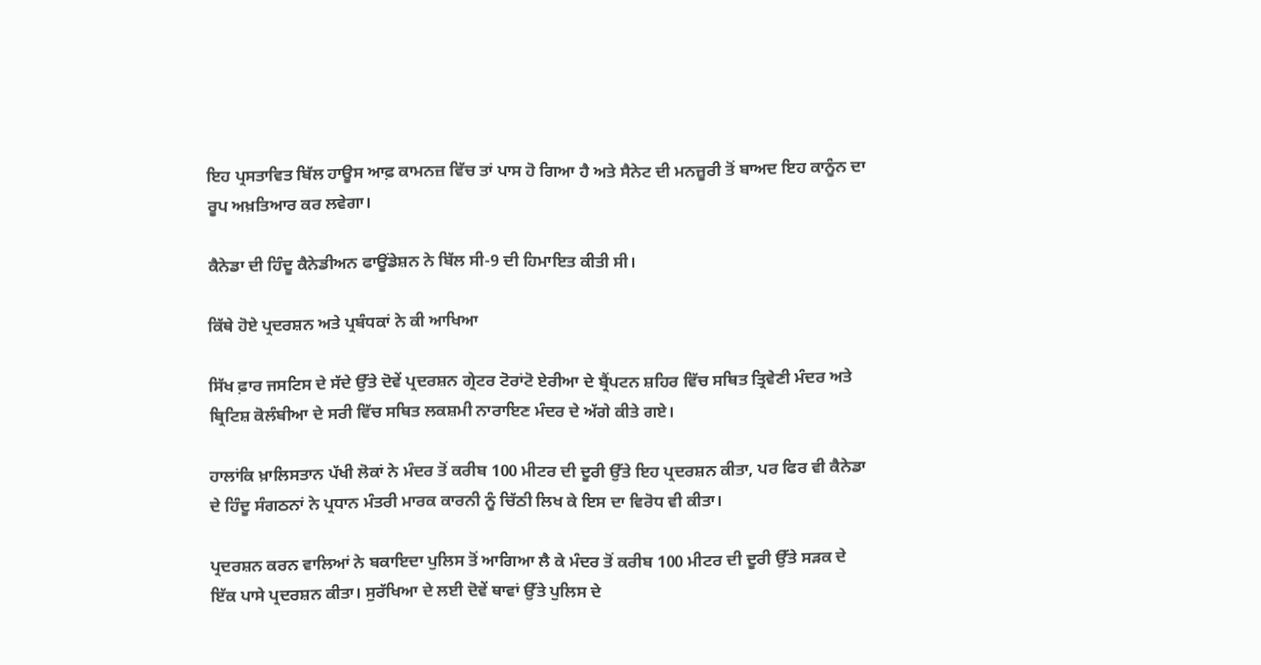ਇਹ ਪ੍ਰਸਤਾਵਿਤ ਬਿੱਲ ਹਾਊਸ ਆਫ਼ ਕਾਮਨਜ਼ ਵਿੱਚ ਤਾਂ ਪਾਸ ਹੋ ਗਿਆ ਹੈ ਅਤੇ ਸੈਨੇਟ ਦੀ ਮਨਜ਼ੂਰੀ ਤੋਂ ਬਾਅਦ ਇਹ ਕਾਨੂੰਨ ਦਾ ਰੂਪ ਅਖ਼ਤਿਆਰ ਕਰ ਲਵੇਗਾ।

ਕੈਨੇਡਾ ਦੀ ਹਿੰਦੂ ਕੈਨੇਡੀਅਨ ਫਾਊਂਡੇਸ਼ਨ ਨੇ ਬਿੱਲ ਸੀ-9 ਦੀ ਹਿਮਾਇਤ ਕੀਤੀ ਸੀ।

ਕਿੱਥੇ ਹੋਏ ਪ੍ਰਦਰਸ਼ਨ ਅਤੇ ਪ੍ਰਬੰਧਕਾਂ ਨੇ ਕੀ ਆਖਿਆ

ਸਿੱਖ ਫ਼ਾਰ ਜਸਟਿਸ ਦੇ ਸੱਦੇ ਉੱਤੇ ਦੋਵੇਂ ਪ੍ਰਦਰਸ਼ਨ ਗ੍ਰੇਟਰ ਟੋਰਾਂਟੋ ਏਰੀਆ ਦੇ ਬ੍ਰੈਂਪਟਨ ਸ਼ਹਿਰ ਵਿੱਚ ਸਥਿਤ ਤ੍ਰਿਵੇਣੀ ਮੰਦਰ ਅਤੇ ਬ੍ਰਿਟਿਸ਼ ਕੋਲੰਬੀਆ ਦੇ ਸਰੀ ਵਿੱਚ ਸਥਿਤ ਲਕਸ਼ਮੀ ਨਾਰਾਇਣ ਮੰਦਰ ਦੇ ਅੱਗੇ ਕੀਤੇ ਗਏ।

ਹਾਲਾਂਕਿ ਖ਼ਾਲਿਸਤਾਨ ਪੱਖੀ ਲੋਕਾਂ ਨੇ ਮੰਦਰ ਤੋਂ ਕਰੀਬ 100 ਮੀਟਰ ਦੀ ਦੂਰੀ ਉੱਤੇ ਇਹ ਪ੍ਰਦਰਸ਼ਨ ਕੀਤਾ, ਪਰ ਫਿਰ ਵੀ ਕੈਨੇਡਾ ਦੇ ਹਿੰਦੂ ਸੰਗਠਨਾਂ ਨੇ ਪ੍ਰਧਾਨ ਮੰਤਰੀ ਮਾਰਕ ਕਾਰਨੀ ਨੂੰ ਚਿੱਠੀ ਲਿਖ ਕੇ ਇਸ ਦਾ ਵਿਰੋਧ ਵੀ ਕੀਤਾ।

ਪ੍ਰਦਰਸ਼ਨ ਕਰਨ ਵਾਲਿਆਂ ਨੇ ਬਕਾਇਦਾ ਪੁਲਿਸ ਤੋਂ ਆਗਿਆ ਲੈ ਕੇ ਮੰਦਰ ਤੋਂ ਕਰੀਬ 100 ਮੀਟਰ ਦੀ ਦੂਰੀ ਉੱਤੇ ਸੜਕ ਦੇ ਇੱਕ ਪਾਸੇ ਪ੍ਰਦਰਸ਼ਨ ਕੀਤਾ। ਸੁਰੱਖਿਆ ਦੇ ਲਈ ਦੋਵੇਂ ਥਾਵਾਂ ਉੱਤੇ ਪੁਲਿਸ ਦੇ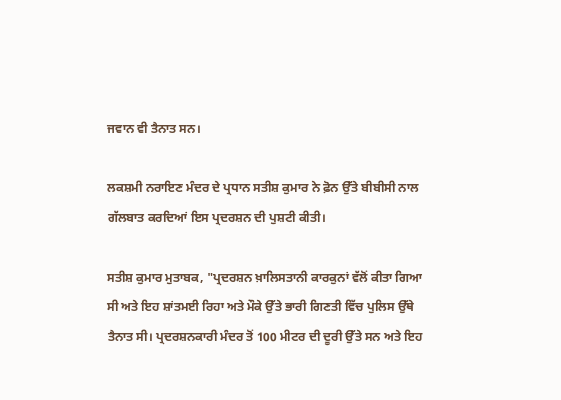ਜਵਾਨ ਵੀ ਤੈਨਾਤ ਸਨ।

ਲਕਸ਼ਮੀ ਨਰਾਇਣ ਮੰਦਰ ਦੇ ਪ੍ਰਧਾਨ ਸਤੀਸ਼ ਕੁਮਾਰ ਨੇ ਫ਼ੋਨ ਉੱਤੇ ਬੀਬੀਸੀ ਨਾਲ ਗੱਲਬਾਤ ਕਰਦਿਆਂ ਇਸ ਪ੍ਰਦਰਸ਼ਨ ਦੀ ਪੁਸ਼ਟੀ ਕੀਤੀ।

ਸਤੀਸ਼ ਕੁਮਾਰ ਮੁਤਾਬਕ, "ਪ੍ਰਦਰਸ਼ਨ ਖ਼ਾਲਿਸਤਾਨੀ ਕਾਰਕੁਨਾਂ ਵੱਲੋਂ ਕੀਤਾ ਗਿਆ ਸੀ ਅਤੇ ਇਹ ਸ਼ਾਂਤਮਈ ਰਿਹਾ ਅਤੇ ਮੌਕੇ ਉੱਤੇ ਭਾਰੀ ਗਿਣਤੀ ਵਿੱਚ ਪੁਲਿਸ ਉੱਥੇ ਤੈਨਾਤ ਸੀ। ਪ੍ਰਦਰਸ਼ਨਕਾਰੀ ਮੰਦਰ ਤੋਂ 100 ਮੀਟਰ ਦੀ ਦੂਰੀ ਉੱਤੇ ਸਨ ਅਤੇ ਇਹ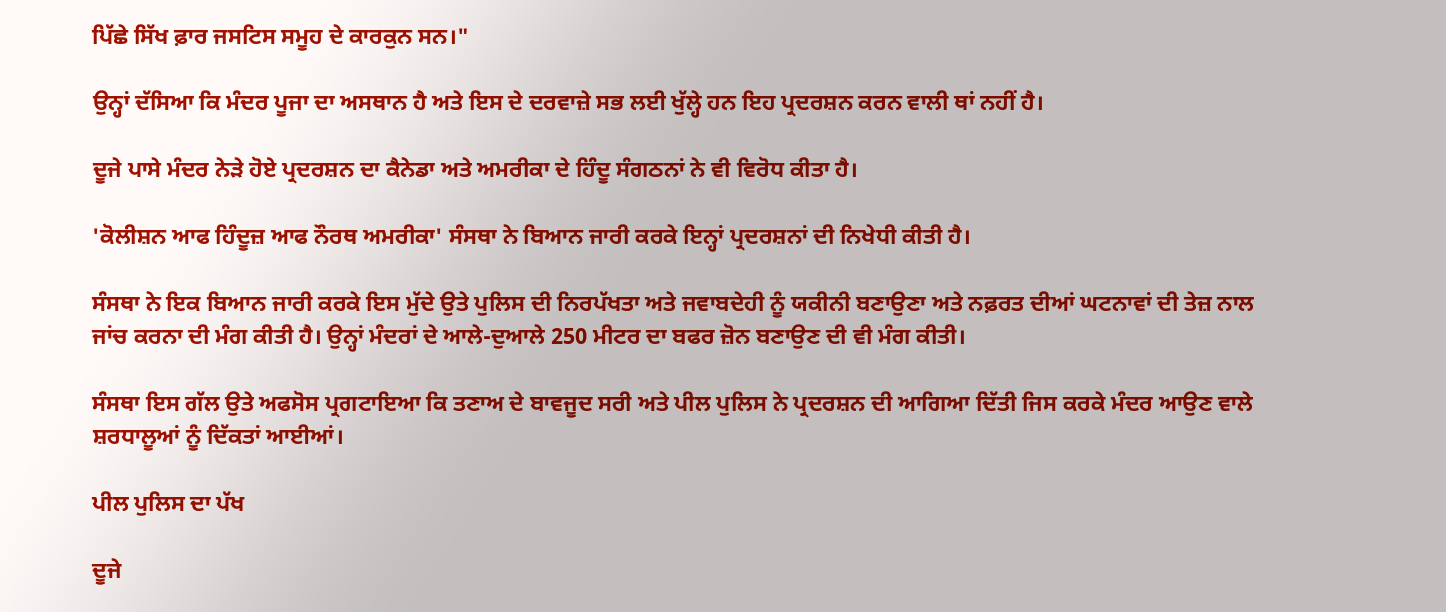ਪਿੱਛੇ ਸਿੱਖ ਫ਼ਾਰ ਜਸਟਿਸ ਸਮੂਹ ਦੇ ਕਾਰਕੁਨ ਸਨ।"

ਉਨ੍ਹਾਂ ਦੱਸਿਆ ਕਿ ਮੰਦਰ ਪੂਜਾ ਦਾ ਅਸਥਾਨ ਹੈ ਅਤੇ ਇਸ ਦੇ ਦਰਵਾਜ਼ੇ ਸਭ ਲਈ ਖੁੱਲ੍ਹੇ ਹਨ ਇਹ ਪ੍ਰਦਰਸ਼ਨ ਕਰਨ ਵਾਲੀ ਥਾਂ ਨਹੀਂ ਹੈ।

ਦੂਜੇ ਪਾਸੇ ਮੰਦਰ ਨੇੜੇ ਹੋਏ ਪ੍ਰਦਰਸ਼ਨ ਦਾ ਕੈਨੇਡਾ ਅਤੇ ਅਮਰੀਕਾ ਦੇ ਹਿੰਦੂ ਸੰਗਠਨਾਂ ਨੇ ਵੀ ਵਿਰੋਧ ਕੀਤਾ ਹੈ।

'ਕੋਲੀਸ਼ਨ ਆਫ ਹਿੰਦੂਜ਼ ਆਫ ਨੌਰਥ ਅਮਰੀਕਾ' ਸੰਸਥਾ ਨੇ ਬਿਆਨ ਜਾਰੀ ਕਰਕੇ ਇਨ੍ਹਾਂ ਪ੍ਰਦਰਸ਼ਨਾਂ ਦੀ ਨਿਖੇਧੀ ਕੀਤੀ ਹੈ।

ਸੰਸਥਾ ਨੇ ਇਕ ਬਿਆਨ ਜਾਰੀ ਕਰਕੇ ਇਸ ਮੁੱਦੇ ਉਤੇ ਪੁਲਿਸ ਦੀ ਨਿਰਪੱਖਤਾ ਅਤੇ ਜਵਾਬਦੇਹੀ ਨੂੰ ਯਕੀਨੀ ਬਣਾਉਣਾ ਅਤੇ ਨਫ਼ਰਤ ਦੀਆਂ ਘਟਨਾਵਾਂ ਦੀ ਤੇਜ਼ ਨਾਲ ਜਾਂਚ ਕਰਨਾ ਦੀ ਮੰਗ ਕੀਤੀ ਹੈ। ਉਨ੍ਹਾਂ ਮੰਦਰਾਂ ਦੇ ਆਲੇ-ਦੁਆਲੇ 250 ਮੀਟਰ ਦਾ ਬਫਰ ਜ਼ੋਨ ਬਣਾਉਣ ਦੀ ਵੀ ਮੰਗ ਕੀਤੀ।

ਸੰਸਥਾ ਇਸ ਗੱਲ ਉਤੇ ਅਫਸੋਸ ਪ੍ਰਗਟਾਇਆ ਕਿ ਤਣਾਅ ਦੇ ਬਾਵਜੂਦ ਸਰੀ ਅਤੇ ਪੀਲ ਪੁਲਿਸ ਨੇ ਪ੍ਰਦਰਸ਼ਨ ਦੀ ਆਗਿਆ ਦਿੱਤੀ ਜਿਸ ਕਰਕੇ ਮੰਦਰ ਆਉਣ ਵਾਲੇ ਸ਼ਰਧਾਲੂਆਂ ਨੂੰ ਦਿੱਕਤਾਂ ਆਈਆਂ।

ਪੀਲ ਪੁਲਿਸ ਦਾ ਪੱਖ

ਦੂਜੇ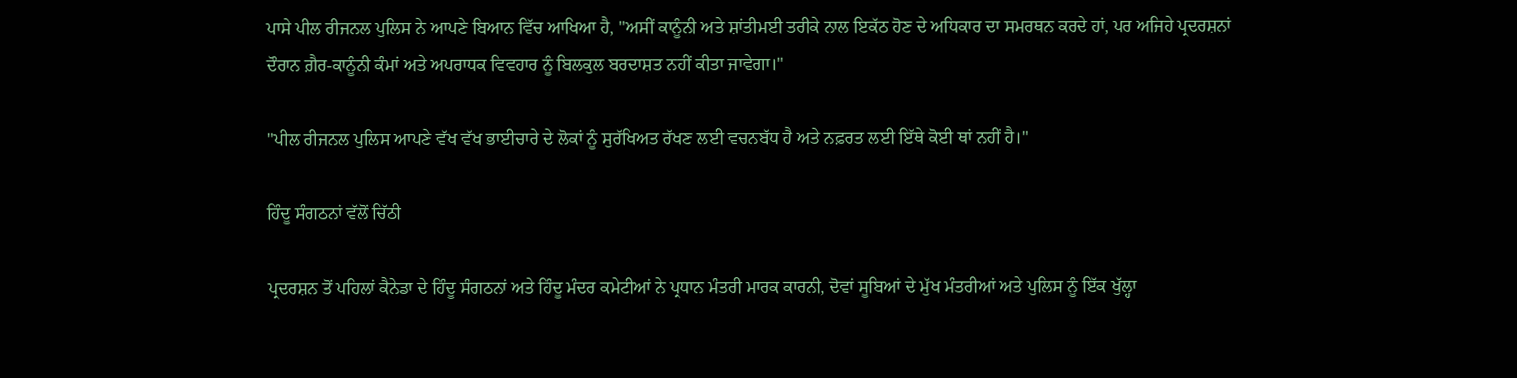ਪਾਸੇ ਪੀਲ ਰੀਜਨਲ ਪੁਲਿਸ ਨੇ ਆਪਣੇ ਬਿਆਨ ਵਿੱਚ ਆਖਿਆ ਹੈ, "ਅਸੀਂ ਕਾਨੂੰਨੀ ਅਤੇ ਸ਼ਾਂਤੀਮਈ ਤਰੀਕੇ ਨਾਲ ਇਕੱਠ ਹੋਣ ਦੇ ਅਧਿਕਾਰ ਦਾ ਸਮਰਥਨ ਕਰਦੇ ਹਾਂ, ਪਰ ਅਜਿਹੇ ਪ੍ਰਦਰਸ਼ਨਾਂ ਦੌਰਾਨ ਗ਼ੈਰ-ਕਾਨੂੰਨੀ ਕੰਮਾਂ ਅਤੇ ਅਪਰਾਧਕ ਵਿਵਹਾਰ ਨੂੰ ਬਿਲਕੁਲ ਬਰਦਾਸ਼ਤ ਨਹੀਂ ਕੀਤਾ ਜਾਵੇਗਾ।"

"ਪੀਲ ਰੀਜਨਲ ਪੁਲਿਸ ਆਪਣੇ ਵੱਖ ਵੱਖ ਭਾਈਚਾਰੇ ਦੇ ਲੋਕਾਂ ਨੂੰ ਸੁਰੱਖਿਅਤ ਰੱਖਣ ਲਈ ਵਚਨਬੱਧ ਹੈ ਅਤੇ ਨਫ਼ਰਤ ਲਈ ਇੱਥੇ ਕੋਈ ਥਾਂ ਨਹੀਂ ਹੈ।"

ਹਿੰਦੂ ਸੰਗਠਨਾਂ ਵੱਲੋਂ ਚਿੱਠੀ

ਪ੍ਰਦਰਸ਼ਨ ਤੋਂ ਪਹਿਲਾਂ ਕੈਨੇਡਾ ਦੇ ਹਿੰਦੂ ਸੰਗਠਨਾਂ ਅਤੇ ਹਿੰਦੂ ਮੰਦਰ ਕਮੇਟੀਆਂ ਨੇ ਪ੍ਰਧਾਨ ਮੰਤਰੀ ਮਾਰਕ ਕਾਰਨੀ, ਦੋਵਾਂ ਸੂਬਿਆਂ ਦੇ ਮੁੱਖ ਮੰਤਰੀਆਂ ਅਤੇ ਪੁਲਿਸ ਨੂੰ ਇੱਕ ਖੁੱਲ੍ਹਾ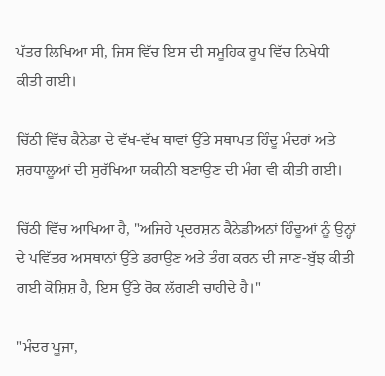ਪੱਤਰ ਲਿਖਿਆ ਸੀ, ਜਿਸ ਵਿੱਚ ਇਸ ਦੀ ਸਮੂਹਿਕ ਰੂਪ ਵਿੱਚ ਨਿਖੇਧੀ ਕੀਤੀ ਗਈ।

ਚਿੱਠੀ ਵਿੱਚ ਕੈਨੇਡਾ ਦੇ ਵੱਖ-ਵੱਖ ਥਾਵਾਂ ਉੱਤੇ ਸਥਾਪਤ ਹਿੰਦੂ ਮੰਦਰਾਂ ਅਤੇ ਸ਼ਰਧਾਲੂਆਂ ਦੀ ਸੁਰੱਖਿਆ ਯਕੀਨੀ ਬਣਾਉਣ ਦੀ ਮੰਗ ਵੀ ਕੀਤੀ ਗਈ।

ਚਿੱਠੀ ਵਿੱਚ ਆਖਿਆ ਹੈ, "ਅਜਿਹੇ ਪ੍ਰਦਰਸ਼ਨ ਕੈਨੇਡੀਅਨਾਂ ਹਿੰਦੂਆਂ ਨੂੰ ਉਨ੍ਹਾਂ ਦੇ ਪਵਿੱਤਰ ਅਸਥਾਨਾਂ ਉੱਤੇ ਡਰਾਉਣ ਅਤੇ ਤੰਗ ਕਰਨ ਦੀ ਜਾਣ-ਬੁੱਝ ਕੀਤੀ ਗਈ ਕੋਸ਼ਿਸ਼ ਹੈ, ਇਸ ਉੱਤੇ ਰੋਕ ਲੱਗਣੀ ਚਾਹੀਦੇ ਹੈ।"

"ਮੰਦਰ ਪੂਜਾ,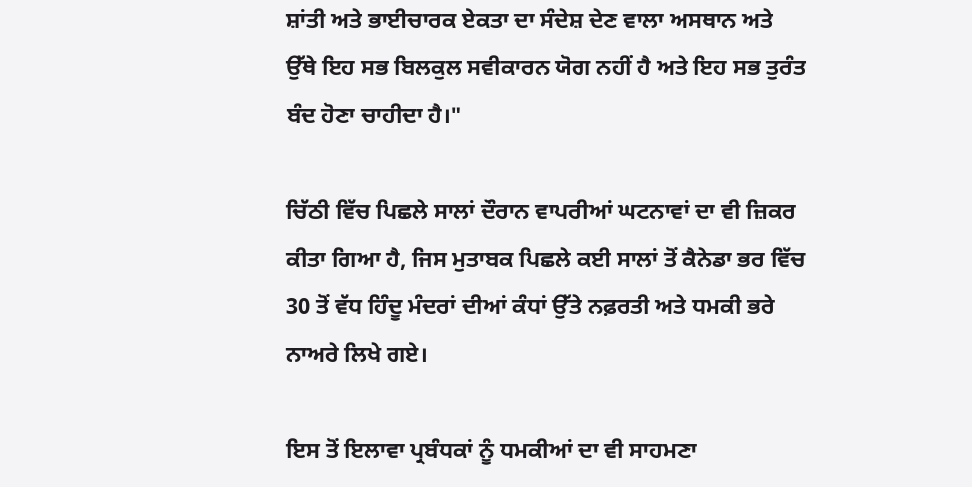ਸ਼ਾਂਤੀ ਅਤੇ ਭਾਈਚਾਰਕ ਏਕਤਾ ਦਾ ਸੰਦੇਸ਼ ਦੇਣ ਵਾਲਾ ਅਸਥਾਨ ਅਤੇ ਉੱਥੇ ਇਹ ਸਭ ਬਿਲਕੁਲ ਸਵੀਕਾਰਨ ਯੋਗ ਨਹੀਂ ਹੈ ਅਤੇ ਇਹ ਸਭ ਤੁਰੰਤ ਬੰਦ ਹੋਣਾ ਚਾਹੀਦਾ ਹੈ।"

ਚਿੱਠੀ ਵਿੱਚ ਪਿਛਲੇ ਸਾਲਾਂ ਦੌਰਾਨ ਵਾਪਰੀਆਂ ਘਟਨਾਵਾਂ ਦਾ ਵੀ ਜ਼ਿਕਰ ਕੀਤਾ ਗਿਆ ਹੈ, ਜਿਸ ਮੁਤਾਬਕ ਪਿਛਲੇ ਕਈ ਸਾਲਾਂ ਤੋਂ ਕੈਨੇਡਾ ਭਰ ਵਿੱਚ 30 ਤੋਂ ਵੱਧ ਹਿੰਦੂ ਮੰਦਰਾਂ ਦੀਆਂ ਕੰਧਾਂ ਉੱਤੇ ਨਫ਼ਰਤੀ ਅਤੇ ਧਮਕੀ ਭਰੇ ਨਾਅਰੇ ਲਿਖੇ ਗਏ।

ਇਸ ਤੋਂ ਇਲਾਵਾ ਪ੍ਰਬੰਧਕਾਂ ਨੂੰ ਧਮਕੀਆਂ ਦਾ ਵੀ ਸਾਹਮਣਾ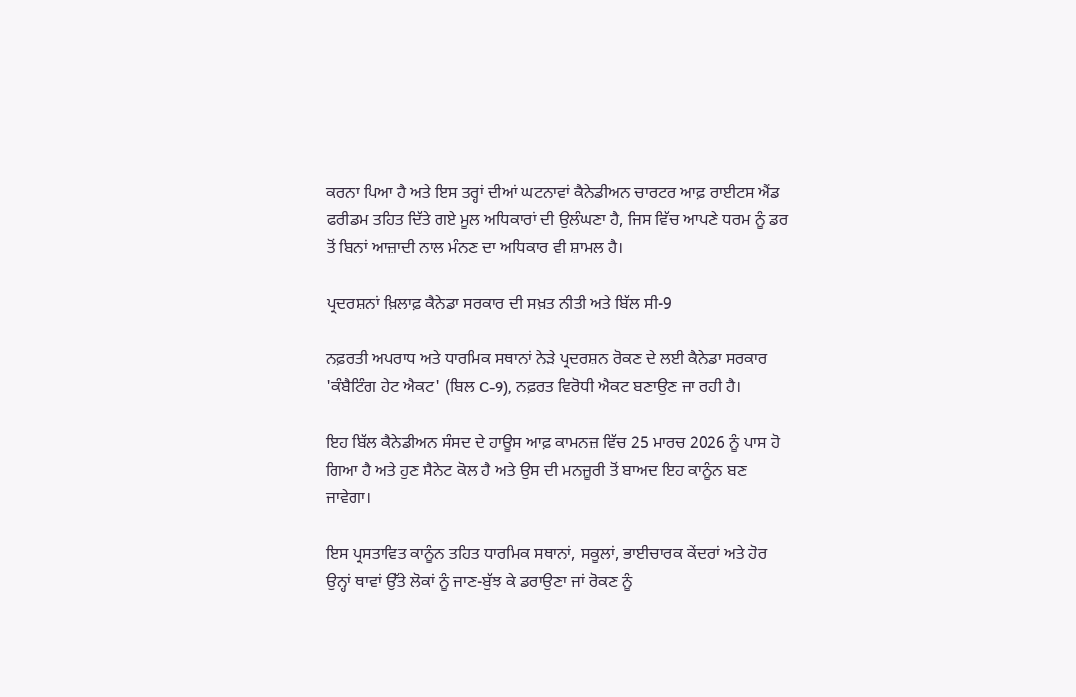ਕਰਨਾ ਪਿਆ ਹੈ ਅਤੇ ਇਸ ਤਰ੍ਹਾਂ ਦੀਆਂ ਘਟਨਾਵਾਂ ਕੈਨੇਡੀਅਨ ਚਾਰਟਰ ਆਫ਼ ਰਾਈਟਸ ਐਂਡ ਫਰੀਡਮ ਤਹਿਤ ਦਿੱਤੇ ਗਏ ਮੂਲ ਅਧਿਕਾਰਾਂ ਦੀ ਉਲੰਘਣਾ ਹੈ, ਜਿਸ ਵਿੱਚ ਆਪਣੇ ਧਰਮ ਨੂੰ ਡਰ ਤੋਂ ਬਿਨਾਂ ਆਜ਼ਾਦੀ ਨਾਲ ਮੰਨਣ ਦਾ ਅਧਿਕਾਰ ਵੀ ਸ਼ਾਮਲ ਹੈ।

ਪ੍ਰਦਰਸ਼ਨਾਂ ਖ਼ਿਲਾਫ਼ ਕੈਨੇਡਾ ਸਰਕਾਰ ਦੀ ਸਖ਼ਤ ਨੀਤੀ ਅਤੇ ਬਿੱਲ ਸੀ-9

ਨਫ਼ਰਤੀ ਅਪਰਾਧ ਅਤੇ ਧਾਰਮਿਕ ਸਥਾਨਾਂ ਨੇੜੇ ਪ੍ਰਦਰਸ਼ਨ ਰੋਕਣ ਦੇ ਲਈ ਕੈਨੇਡਾ ਸਰਕਾਰ 'ਕੰਬੈਟਿੰਗ ਹੇਟ ਐਕਟ' (ਬਿਲ C-9), ਨਫ਼ਰਤ ਵਿਰੋਧੀ ਐਕਟ ਬਣਾਉਣ ਜਾ ਰਹੀ ਹੈ।

ਇਹ ਬਿੱਲ ਕੈਨੇਡੀਅਨ ਸੰਸਦ ਦੇ ਹਾਊਸ ਆਫ਼ ਕਾਮਨਜ਼ ਵਿੱਚ 25 ਮਾਰਚ 2026 ਨੂੰ ਪਾਸ ਹੋ ਗਿਆ ਹੈ ਅਤੇ ਹੁਣ ਸੈਨੇਟ ਕੋਲ ਹੈ ਅਤੇ ਉਸ ਦੀ ਮਨਜ਼ੂਰੀ ਤੋਂ ਬਾਅਦ ਇਹ ਕਾਨੂੰਨ ਬਣ ਜਾਵੇਗਾ।

ਇਸ ਪ੍ਰਸਤਾਵਿਤ ਕਾਨੂੰਨ ਤਹਿਤ ਧਾਰਮਿਕ ਸਥਾਨਾਂ, ਸਕੂਲਾਂ, ਭਾਈਚਾਰਕ ਕੇਂਦਰਾਂ ਅਤੇ ਹੋਰ ਉਨ੍ਹਾਂ ਥਾਵਾਂ ਉੱਤੇ ਲੋਕਾਂ ਨੂੰ ਜਾਣ-ਬੁੱਝ ਕੇ ਡਰਾਉਣਾ ਜਾਂ ਰੋਕਣ ਨੂੰ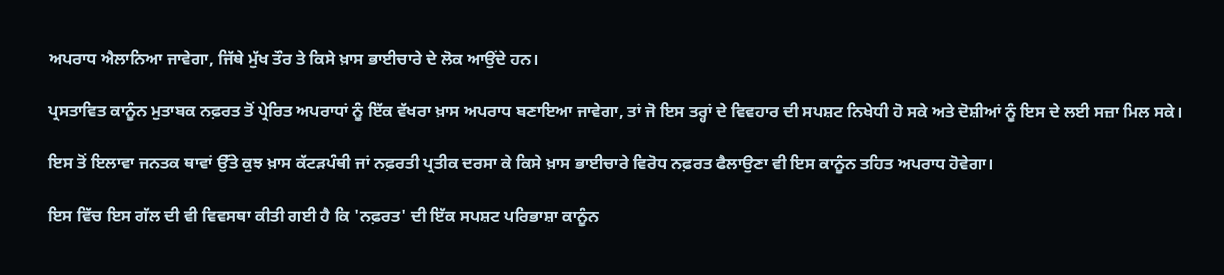ਅਪਰਾਧ ਐਲਾਨਿਆ ਜਾਵੇਗਾ, ਜਿੱਥੇ ਮੁੱਖ ਤੌਰ ਤੇ ਕਿਸੇ ਖ਼ਾਸ ਭਾਈਚਾਰੇ ਦੇ ਲੋਕ ਆਉਂਦੇ ਹਨ।

ਪ੍ਰਸਤਾਵਿਤ ਕਾਨੂੰਨ ਮੁਤਾਬਕ ਨਫ਼ਰਤ ਤੋਂ ਪ੍ਰੇਰਿਤ ਅਪਰਾਧਾਂ ਨੂੰ ਇੱਕ ਵੱਖਰਾ ਖ਼ਾਸ ਅਪਰਾਧ ਬਣਾਇਆ ਜਾਵੇਗਾ, ਤਾਂ ਜੋ ਇਸ ਤਰ੍ਹਾਂ ਦੇ ਵਿਵਹਾਰ ਦੀ ਸਪਸ਼ਟ ਨਿਖੇਧੀ ਹੋ ਸਕੇ ਅਤੇ ਦੋਸ਼ੀਆਂ ਨੂੰ ਇਸ ਦੇ ਲਈ ਸਜ਼ਾ ਮਿਲ ਸਕੇ।

ਇਸ ਤੋਂ ਇਲਾਵਾ ਜਨਤਕ ਥਾਵਾਂ ਉੱਤੇ ਕੁਝ ਖ਼ਾਸ ਕੱਟੜਪੰਥੀ ਜਾਂ ਨਫ਼ਰਤੀ ਪ੍ਰਤੀਕ ਦਰਸਾ ਕੇ ਕਿਸੇ ਖ਼ਾਸ ਭਾਈਚਾਰੇ ਵਿਰੋਧ ਨਫ਼ਰਤ ਫੈਲਾਉਣਾ ਵੀ ਇਸ ਕਾਨੂੰਨ ਤਹਿਤ ਅਪਰਾਧ ਹੋਵੇਗਾ।

ਇਸ ਵਿੱਚ ਇਸ ਗੱਲ ਦੀ ਵੀ ਵਿਵਸਥਾ ਕੀਤੀ ਗਈ ਹੈ ਕਿ 'ਨਫ਼ਰਤ' ਦੀ ਇੱਕ ਸਪਸ਼ਟ ਪਰਿਭਾਸ਼ਾ ਕਾਨੂੰਨ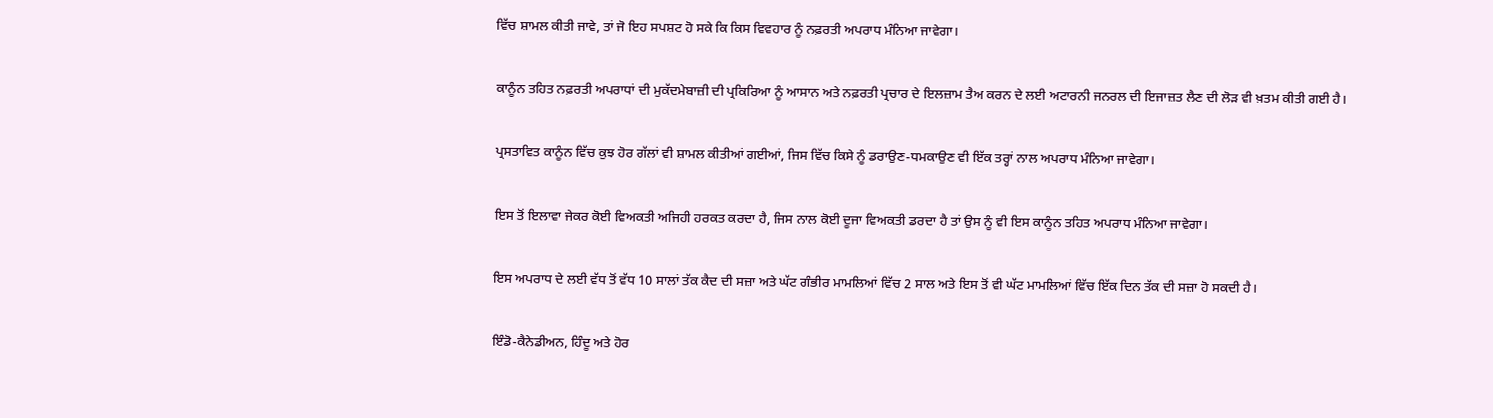ਵਿੱਚ ਸ਼ਾਮਲ ਕੀਤੀ ਜਾਵੇ, ਤਾਂ ਜੋ ਇਹ ਸਪਸ਼ਟ ਹੋ ਸਕੇ ਕਿ ਕਿਸ ਵਿਵਹਾਰ ਨੂੰ ਨਫ਼ਰਤੀ ਅਪਰਾਧ ਮੰਨਿਆ ਜਾਵੇਗਾ।

ਕਾਨੂੰਨ ਤਹਿਤ ਨਫ਼ਰਤੀ ਅਪਰਾਧਾਂ ਦੀ ਮੁਕੱਦਮੇਬਾਜ਼ੀ ਦੀ ਪ੍ਰਕਿਰਿਆ ਨੂੰ ਆਸਾਨ ਅਤੇ ਨਫ਼ਰਤੀ ਪ੍ਰਚਾਰ ਦੇ ਇਲਜ਼ਾਮ ਤੈਅ ਕਰਨ ਦੇ ਲਈ ਅਟਾਰਨੀ ਜਨਰਲ ਦੀ ਇਜਾਜ਼ਤ ਲੈਣ ਦੀ ਲੋੜ ਵੀ ਖ਼ਤਮ ਕੀਤੀ ਗਈ ਹੈ।

ਪ੍ਰਸਤਾਵਿਤ ਕਾਨੂੰਨ ਵਿੱਚ ਕੁਝ ਹੋਰ ਗੱਲਾਂ ਵੀ ਸ਼ਾਮਲ ਕੀਤੀਆਂ ਗਈਆਂ, ਜਿਸ ਵਿੱਚ ਕਿਸੇ ਨੂੰ ਡਰਾਉਣ-ਧਮਕਾਉਣ ਵੀ ਇੱਕ ਤਰ੍ਹਾਂ ਨਾਲ ਅਪਰਾਧ ਮੰਨਿਆ ਜਾਵੇਗਾ।

ਇਸ ਤੋਂ ਇਲਾਵਾ ਜੇਕਰ ਕੋਈ ਵਿਅਕਤੀ ਅਜਿਹੀ ਹਰਕਤ ਕਰਦਾ ਹੈ, ਜਿਸ ਨਾਲ ਕੋਈ ਦੂਜਾ ਵਿਅਕਤੀ ਡਰਦਾ ਹੈ ਤਾਂ ਉਸ ਨੂੰ ਵੀ ਇਸ ਕਾਨੂੰਨ ਤਹਿਤ ਅਪਰਾਧ ਮੰਨਿਆ ਜਾਵੇਗਾ।

ਇਸ ਅਪਰਾਧ ਦੇ ਲਈ ਵੱਧ ਤੋਂ ਵੱਧ 10 ਸਾਲਾਂ ਤੱਕ ਕੈਦ ਦੀ ਸਜ਼ਾ ਅਤੇ ਘੱਟ ਗੰਭੀਰ ਮਾਮਲਿਆਂ ਵਿੱਚ 2 ਸਾਲ ਅਤੇ ਇਸ ਤੋਂ ਵੀ ਘੱਟ ਮਾਮਲਿਆਂ ਵਿੱਚ ਇੱਕ ਦਿਨ ਤੱਕ ਦੀ ਸਜ਼ਾ ਹੋ ਸਕਦੀ ਹੈ।

ਇੰਡੋ-ਕੈਨੇਡੀਅਨ, ਹਿੰਦੂ ਅਤੇ ਹੋਰ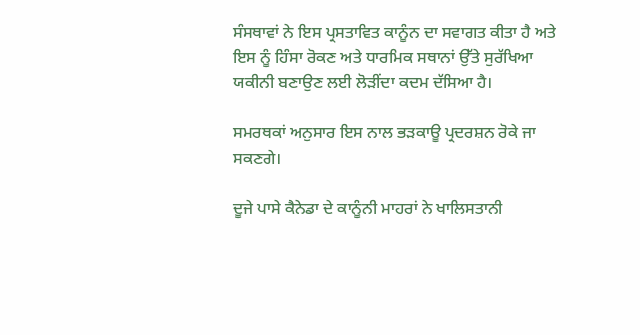ਸੰਸਥਾਵਾਂ ਨੇ ਇਸ ਪ੍ਰਸਤਾਵਿਤ ਕਾਨੂੰਨ ਦਾ ਸਵਾਗਤ ਕੀਤਾ ਹੈ ਅਤੇ ਇਸ ਨੂੰ ਹਿੰਸਾ ਰੋਕਣ ਅਤੇ ਧਾਰਮਿਕ ਸਥਾਨਾਂ ਉੱਤੇ ਸੁਰੱਖਿਆ ਯਕੀਨੀ ਬਣਾਉਣ ਲਈ ਲੋੜੀਂਦਾ ਕਦਮ ਦੱਸਿਆ ਹੈ।

ਸਮਰਥਕਾਂ ਅਨੁਸਾਰ ਇਸ ਨਾਲ ਭੜਕਾਊ ਪ੍ਰਦਰਸ਼ਨ ਰੋਕੇ ਜਾ ਸਕਣਗੇ।

ਦੂਜੇ ਪਾਸੇ ਕੈਨੇਡਾ ਦੇ ਕਾਨੂੰਨੀ ਮਾਹਰਾਂ ਨੇ ਖਾਲਿਸਤਾਨੀ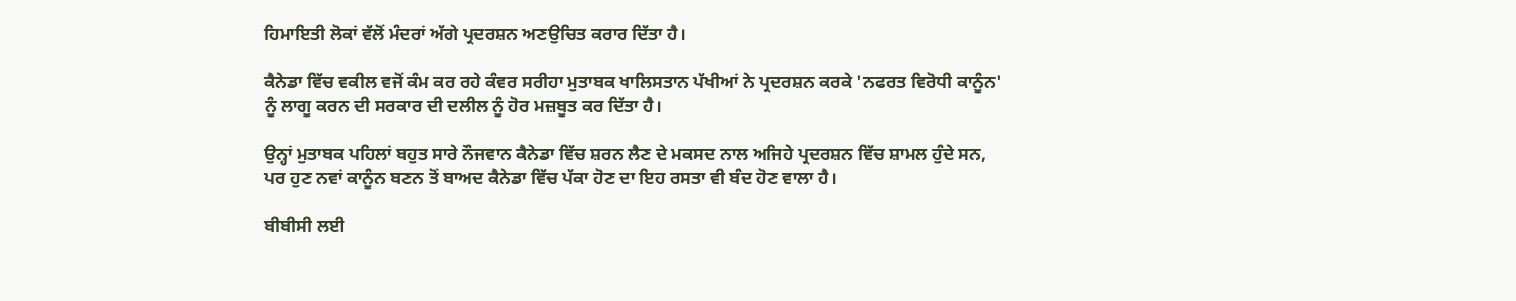ਹਿਮਾਇਤੀ ਲੋਕਾਂ ਵੱਲੋਂ ਮੰਦਰਾਂ ਅੱਗੇ ਪ੍ਰਦਰਸ਼ਨ ਅਣਉਚਿਤ ਕਰਾਰ ਦਿੱਤਾ ਹੈ।

ਕੈਨੇਡਾ ਵਿੱਚ ਵਕੀਲ ਵਜੋਂ ਕੰਮ ਕਰ ਰਹੇ ਕੰਵਰ ਸਰੀਹਾ ਮੁਤਾਬਕ ਖਾਲਿਸਤਾਨ ਪੱਖੀਆਂ ਨੇ ਪ੍ਰਦਰਸ਼ਨ ਕਰਕੇ 'ਨਫਰਤ ਵਿਰੋਧੀ ਕਾਨੂੰਨ' ਨੂੰ ਲਾਗੂ ਕਰਨ ਦੀ ਸਰਕਾਰ ਦੀ ਦਲੀਲ ਨੂੰ ਹੋਰ ਮਜ਼ਬੂਤ ਕਰ ਦਿੱਤਾ ਹੈ।

ਉਨ੍ਹਾਂ ਮੁਤਾਬਕ ਪਹਿਲਾਂ ਬਹੁਤ ਸਾਰੇ ਨੌਜਵਾਨ ਕੈਨੇਡਾ ਵਿੱਚ ਸ਼ਰਨ ਲੈਣ ਦੇ ਮਕਸਦ ਨਾਲ ਅਜਿਹੇ ਪ੍ਰਦਰਸ਼ਨ ਵਿੱਚ ਸ਼ਾਮਲ ਹੁੰਦੇ ਸਨ, ਪਰ ਹੁਣ ਨਵਾਂ ਕਾਨੂੰਨ ਬਣਨ ਤੋਂ ਬਾਅਦ ਕੈਨੇਡਾ ਵਿੱਚ ਪੱਕਾ ਹੋਣ ਦਾ ਇਹ ਰਸਤਾ ਵੀ ਬੰਦ ਹੋਣ ਵਾਲਾ ਹੈ।

ਬੀਬੀਸੀ ਲਈ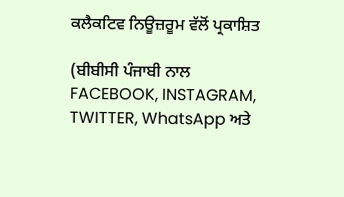ਕਲੈਕਟਿਵ ਨਿਊਜ਼ਰੂਮ ਵੱਲੋਂ ਪ੍ਰਕਾਸ਼ਿਤ

(ਬੀਬੀਸੀ ਪੰਜਾਬੀ ਨਾਲ FACEBOOK, INSTAGRAM, TWITTER, WhatsApp ਅਤੇ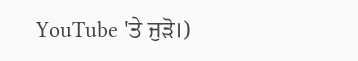YouTube 'ਤੇ ਜੁੜੋ।)